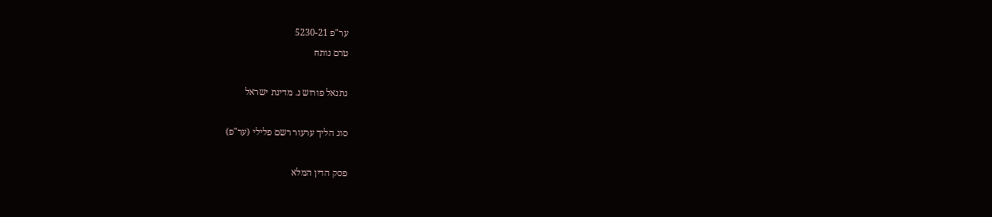ער"פ 5230-21
טרם נותח

נתנאל פורוש נ. מדינת ישראל

סוג הליך ערעור רשם פלילי (ער"פ)

פסק הדין המלא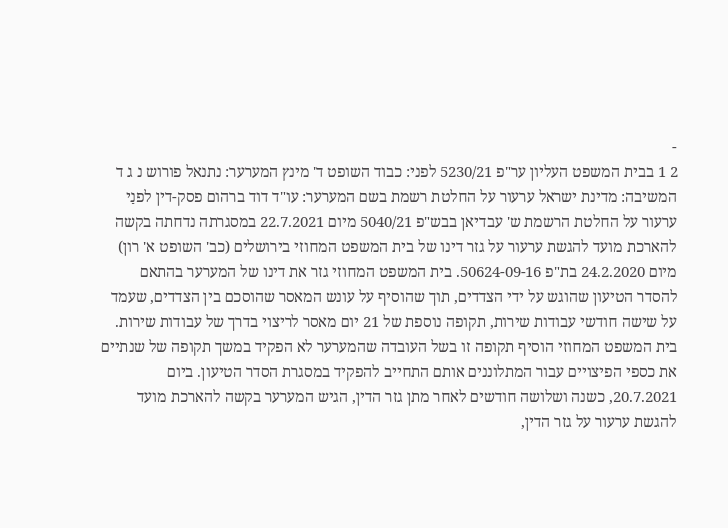-
2 1 בבית המשפט העליון ער"פ 5230/21 לפני: כבוד השופט ד' מינץ המערער: נתנאל פורוש נ ג ד המשיבה: מדינת ישראל ערעור על החלטת רשמת בשם המערער: עו"ד דוד ברהום פסק-דין לפנַי ערעור על החלטת הרשמת ש' עבדיאן בבש"פ 5040/21 מיום 22.7.2021 במסגרתה נדחתה בקשה להארכת מועד להגשת ערעור על גזר דינו של בית המשפט המחוזי בירושלים (כב' השופט א' רון) מיום 24.2.2020 בת"פ 50624-09-16. בית המשפט המחוזי גזר את דינו של המערער בהתאם להסדר הטיעון שהוגש על ידי הצדדים, תוך שהוסיף על עונש המאסר שהוסכם בין הצדדים, שעמד על שישה חודשי עבודות שירות, תקופה נוספת של 21 יום מאסר לריצוי בדרך של עבודות שירות. בית המשפט המחוזי הוסיף תקופה זו בשל העובדה שהמערער לא הפקיד במשך תקופה של שנתיים את כספי הפיצויים עבור המתלוננים אותם התחייב להפקיד במסגרת הסדר הטיעון. ביום 20.7.2021, כשנה ושלושה חודשים לאחר מתן גזר הדין, הגיש המערער בקשה להארכת מועד להגשת ערעור על גזר הדין,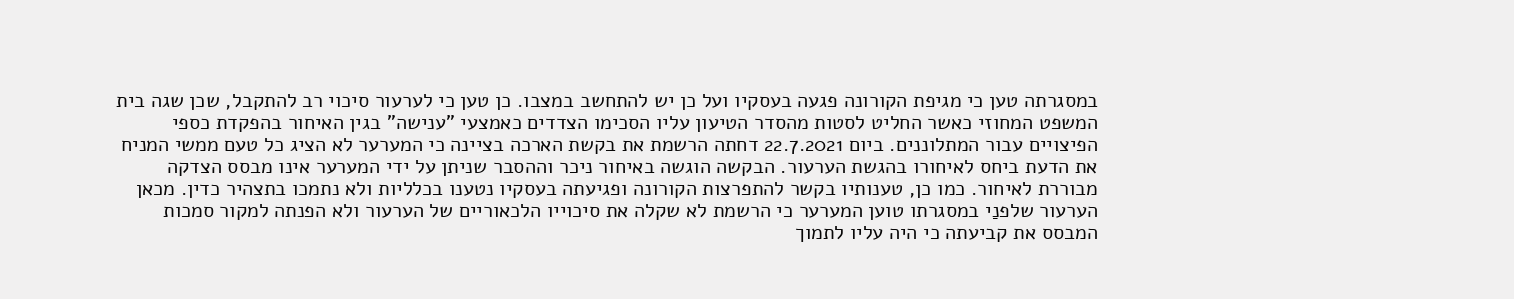במסגרתה טען כי מגיפת הקורונה פגעה בעסקיו ועל כן יש להתחשב במצבו. כן טען כי לערעור סיכוי רב להתקבל, שכן שגה בית המשפט המחוזי כאשר החליט לסטות מהסדר הטיעון עליו הסכימו הצדדים כאמצעי "ענישה" בגין האיחור בהפקדת כספי הפיצויים עבור המתלוננים. ביום 22.7.2021 דחתה הרשמת את בקשת הארכה בציינה כי המערער לא הציג כל טעם ממשי המניח את הדעת ביחס לאיחורו בהגשת הערעור. הבקשה הוגשה באיחור ניכר וההסבר שניתן על ידי המערער אינו מבסס הצדקה מבוררת לאיחור. כמו כן, טענותיו בקשר להתפרצות הקורונה ופגיעתה בעסקיו נטענו בכלליות ולא נתמכו בתצהיר כדין. מכאן הערעור שלפנַי במסגרתו טוען המערער כי הרשמת לא שקלה את סיכוייו הלכאוריים של הערעור ולא הפנתה למקור סמכות המבסס את קביעתה כי היה עליו לתמוך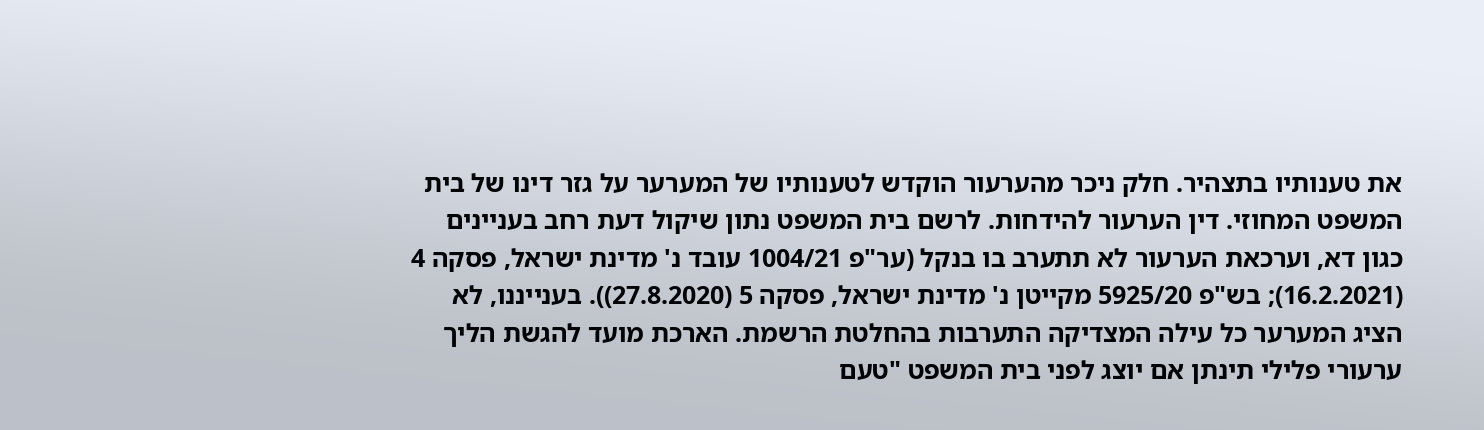את טענותיו בתצהיר. חלק ניכר מהערעור הוקדש לטענותיו של המערער על גזר דינו של בית המשפט המחוזי. דין הערעור להידחות. לרשם בית המשפט נתון שיקול דעת רחב בעניינים כגון דא, וערכאת הערעור לא תתערב בו בנקל (ער"פ 1004/21 עובד נ' מדינת ישראל, פסקה 4 (16.2.2021); בש"פ 5925/20 מקייטן נ' מדינת ישראל, פסקה 5 (27.8.2020)). בענייננו, לא הציג המערער כל עילה המצדיקה התערבות בהחלטת הרשמת. הארכת מועד להגשת הליך ערעורי פלילי תינתן אם יוצג לפני בית המשפט "טעם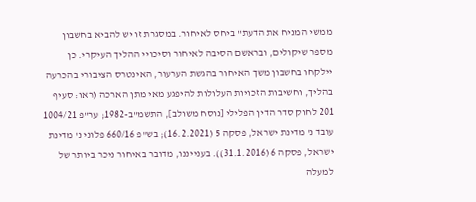ממשי המניח את הדעת" ביחס לאיחור. במסגרת זו יש להביא בחשבון מספר שיקולים, ובראשם הסיבה לאיחור וסיכויי ההליך העיקרי. כן יילקחו בחשבון משך האיחור בהגשת הערעור, האינטרס הציבורי בהכרעה בהליך, וחשיבות הזכויות העלולות להיפגע מאי מתן הארכה (ראו: סעיף 201 לחוק סדר הדין הפלילי [נוסח משולב], התשמ"ב-1982; ער"פ 1004/21 עובד נ' מדינת ישראל, פסקה 5 (16.2.2021); בש"פ 660/16 פלוני נ' מדינת ישראל, פסקה 6 (31.1.2016)). בענייננו, מדובר באיחור ניכר ביותר של למעלה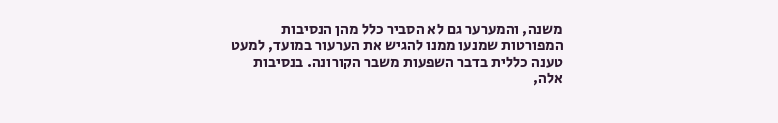משנה, והמערער גם לא הסביר כלל מהן הנסיבות המפורטות שמנעו ממנו להגיש את הערעור במועד, למעט טענה כללית בדבר השפעות משבר הקורונה. בנסיבות אלה,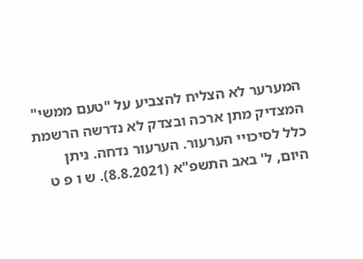המערער לא הצליח להצביע על "טעם ממשי" המצדיק מתן ארכה ובצדק לא נדרשה הרשמת כלל לסיכויי הערעור. הערעור נדחה. ניתן היום, ל' באב התשפ"א (8.8.2021). ש ו פ ט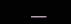___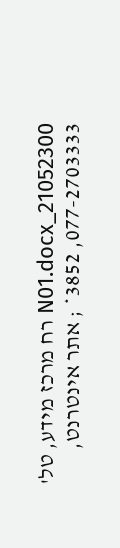21052300_N01.docx רח מרכז מידע, טל' 077-2703333, 3852* ; אתר אינטרנט,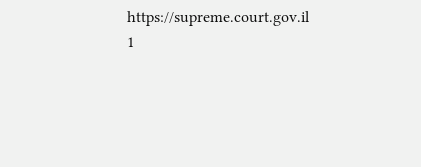https://supreme.court.gov.il 1